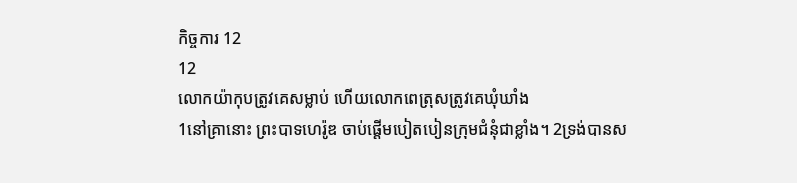កិច្ចការ 12
12
លោកយ៉ាកុបត្រូវគេសម្លាប់ ហើយលោកពេត្រុសត្រូវគេឃុំឃាំង
1នៅគ្រានោះ ព្រះបាទហេរ៉ូឌ ចាប់ផ្តើមបៀតបៀនក្រុមជំនុំជាខ្លាំង។ 2ទ្រង់បានស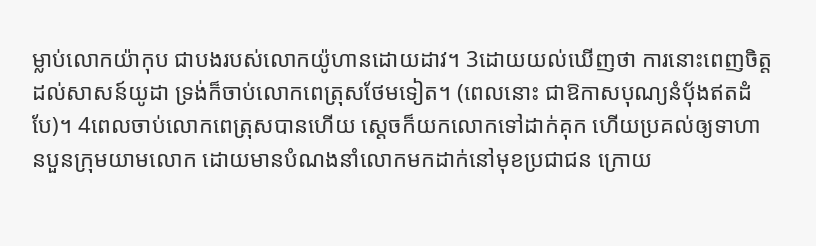ម្លាប់លោកយ៉ាកុប ជាបងរបស់លោកយ៉ូហានដោយដាវ។ 3ដោយយល់ឃើញថា ការនោះពេញចិត្តដល់សាសន៍យូដា ទ្រង់ក៏ចាប់លោកពេត្រុសថែមទៀត។ (ពេលនោះ ជាឱកាសបុណ្យនំបុ័ងឥតដំបែ)។ 4ពេលចាប់លោកពេត្រុសបានហើយ ស្ដេចក៏យកលោកទៅដាក់គុក ហើយប្រគល់ឲ្យទាហានបួនក្រុមយាមលោក ដោយមានបំណងនាំលោកមកដាក់នៅមុខប្រជាជន ក្រោយ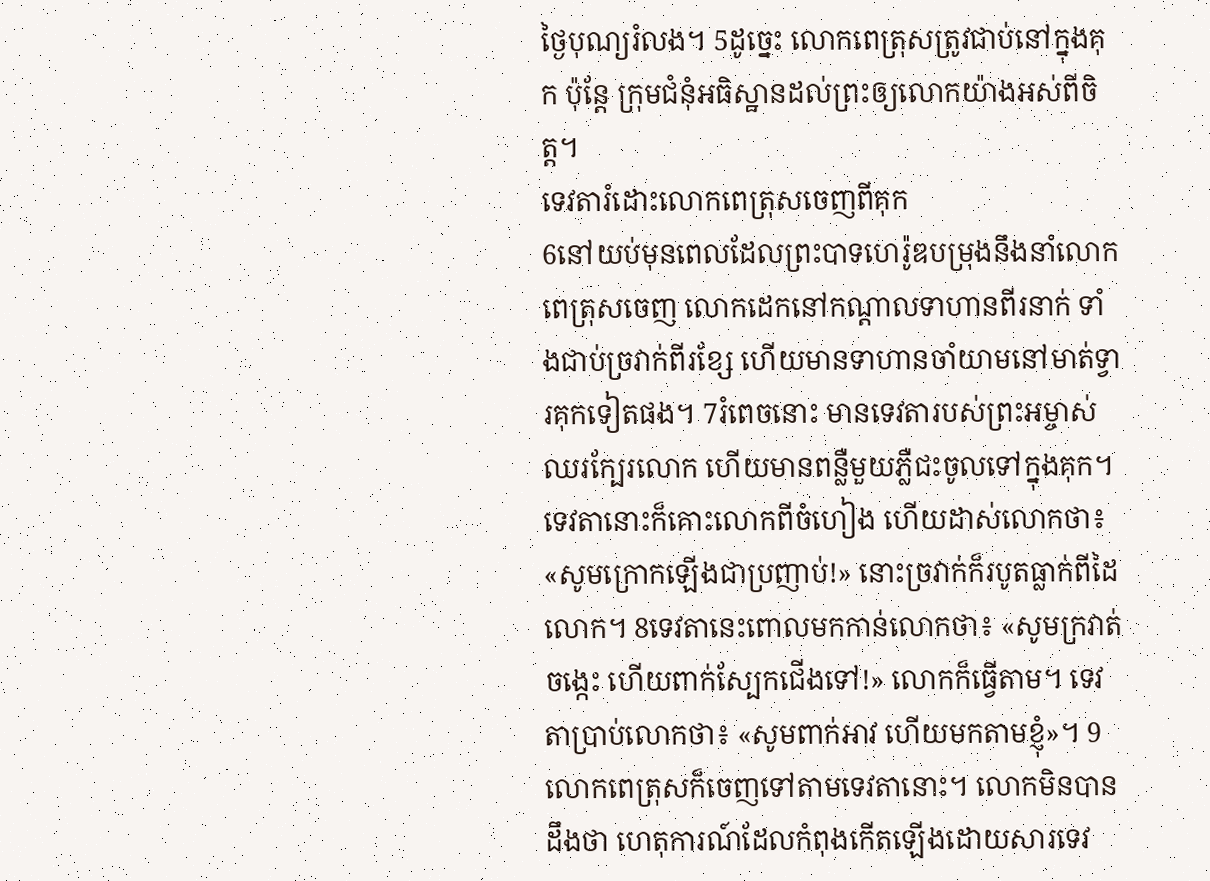ថ្ងៃបុណ្យរំលង។ 5ដូច្នេះ លោកពេត្រុសត្រូវជាប់នៅក្នុងគុក ប៉ុន្តែ ក្រុមជំនុំអធិស្ឋានដល់ព្រះឲ្យលោកយ៉ាងអស់ពីចិត្ត។
ទេវតារំដោះលោកពេត្រុសចេញពីគុក
6នៅយប់មុនពេលដែលព្រះបាទហេរ៉ូឌបម្រុងនឹងនាំលោកពេត្រុសចេញ លោកដេកនៅកណ្តាលទាហានពីរនាក់ ទាំងជាប់ច្រវាក់ពីរខ្សែ ហើយមានទាហានចាំយាមនៅមាត់ទ្វារគុកទៀតផង។ 7រំពេចនោះ មានទេវតារបស់ព្រះអម្ចាស់ឈរក្បែរលោក ហើយមានពន្លឺមួយភ្លឺជះចូលទៅក្នុងគុក។ ទេវតានោះក៏គោះលោកពីចំហៀង ហើយដាស់លោកថា៖ «សូមក្រោកឡើងជាប្រញាប់!» នោះច្រវាក់ក៏របូតធ្លាក់ពីដៃលោក។ 8ទេវតានេះពោលមកកាន់លោកថា៖ «សូមក្រវាត់ចង្កេះ ហើយពាក់ស្បែកជើងទៅ!» លោកក៏ធ្វើតាម។ ទេវតាប្រាប់លោកថា៖ «សូមពាក់អាវ ហើយមកតាមខ្ញុំ»។ 9លោកពេត្រុសក៏ចេញទៅតាមទេវតានោះ។ លោកមិនបានដឹងថា ហេតុការណ៍ដែលកំពុងកើតឡើងដោយសារទេវ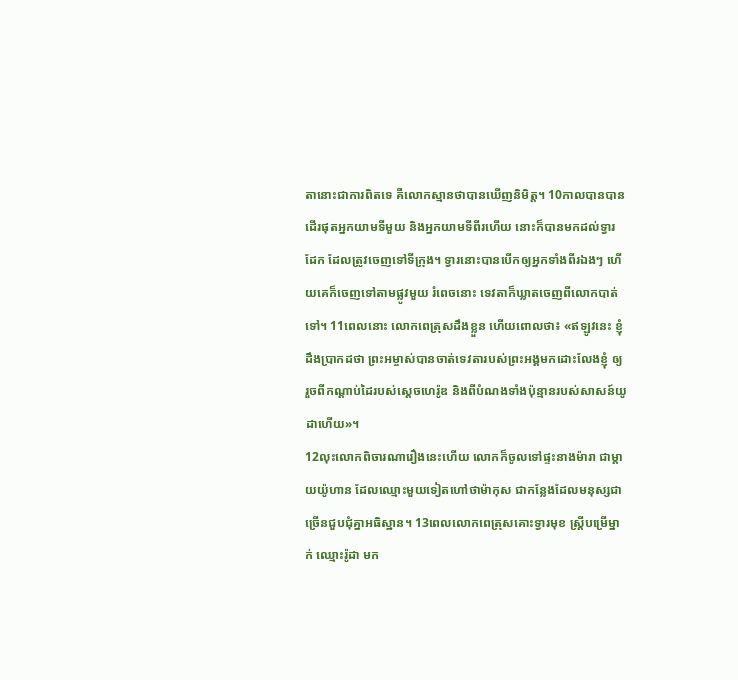តានោះជាការពិតទេ គឺលោកស្មានថាបានឃើញនិមិត្ត។ 10កាលបានបានដើរផុតអ្នកយាមទីមួយ និងអ្នកយាមទីពីរហើយ នោះក៏បានមកដល់ទ្វារដែក ដែលត្រូវចេញទៅទីក្រុង។ ទ្វារនោះបានបើកឲ្យអ្នកទាំងពីរឯងៗ ហើយគេក៏ចេញទៅតាមផ្លូវមួយ រំពេចនោះ ទេវតាក៏ឃ្លាតចេញពីលោកបាត់ទៅ។ 11ពេលនោះ លោកពេត្រុសដឹងខ្លួន ហើយពោលថា៖ «ឥឡូវនេះ ខ្ញុំដឹងប្រាកដថា ព្រះអម្ចាស់បានចាត់ទេវតារបស់ព្រះអង្គមកដោះលែងខ្ញុំ ឲ្យរួចពីកណ្តាប់ដៃរបស់ស្តេចហេរ៉ូឌ និងពីបំណងទាំងប៉ុន្មានរបស់សាសន៍យូដាហើយ»។
12លុះលោកពិចារណារឿងនេះហើយ លោកក៏ចូលទៅផ្ទះនាងម៉ារា ជាម្តាយយ៉ូហាន ដែលឈ្មោះមួយទៀតហៅថាម៉ាកុស ជាកន្លែងដែលមនុស្សជាច្រើនជួបជុំគ្នាអធិស្ឋាន។ 13ពេលលោកពេត្រុសគោះទ្វារមុខ ស្រ្ដីបម្រើម្នាក់ ឈ្មោះរ៉ូដា មក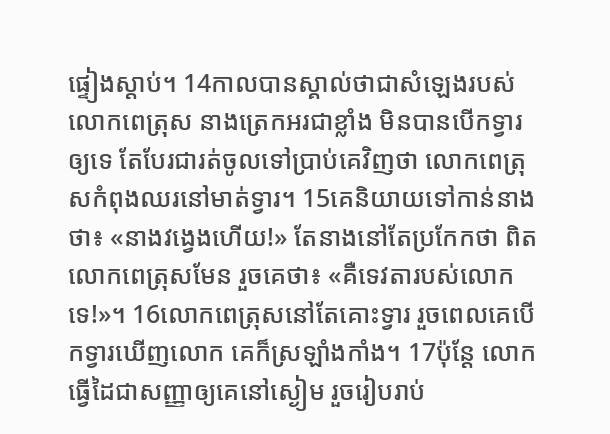ផ្ទៀងស្តាប់។ 14កាលបានស្គាល់ថាជាសំឡេងរបស់លោកពេត្រុស នាងត្រេកអរជាខ្លាំង មិនបានបើកទ្វារឲ្យទេ តែបែរជារត់ចូលទៅប្រាប់គេវិញថា លោកពេត្រុសកំពុងឈរនៅមាត់ទ្វារ។ 15គេនិយាយទៅកាន់នាងថា៖ «នាងវង្វេងហើយ!» តែនាងនៅតែប្រកែកថា ពិតលោកពេត្រុសមែន រួចគេថា៖ «គឺទេវតារបស់លោកទេ!»។ 16លោកពេត្រុសនៅតែគោះទ្វារ រួចពេលគេបើកទ្វារឃើញលោក គេក៏ស្រឡាំងកាំង។ 17ប៉ុន្ដែ លោកធ្វើដៃជាសញ្ញាឲ្យគេនៅស្ងៀម រួចរៀបរាប់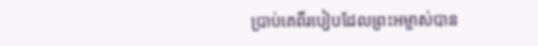ប្រាប់គេពីរបៀបដែលព្រះអម្ចាស់បាន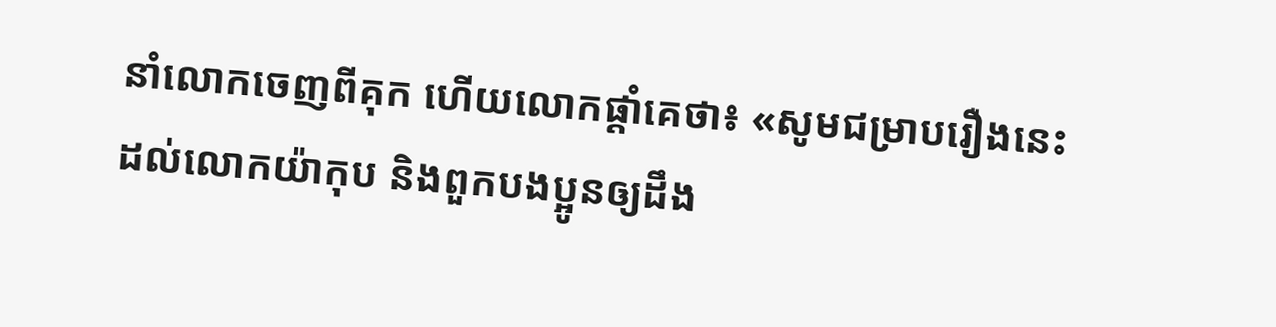នាំលោកចេញពីគុក ហើយលោកផ្តាំគេថា៖ «សូមជម្រាបរឿងនេះដល់លោកយ៉ាកុប និងពួកបងប្អូនឲ្យដឹង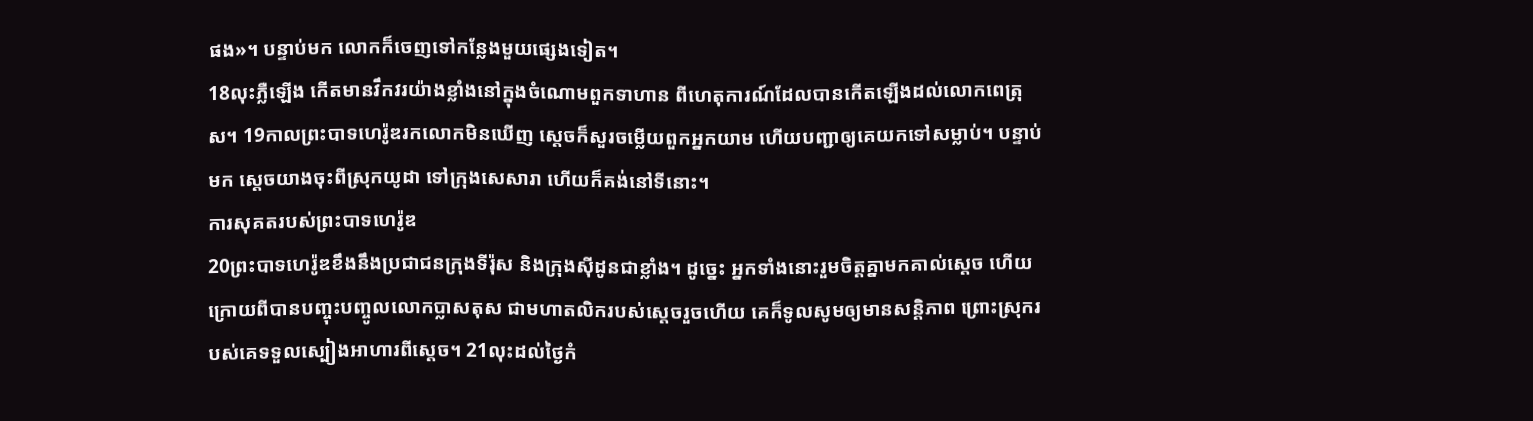ផង»។ បន្ទាប់មក លោកក៏ចេញទៅកន្លែងមួយផ្សេងទៀត។
18លុះភ្លឺឡើង កើតមានវឹកវរយ៉ាងខ្លាំងនៅក្នុងចំណោមពួកទាហាន ពីហេតុការណ៍ដែលបានកើតឡើងដល់លោកពេត្រុស។ 19កាលព្រះបាទហេរ៉ូឌរកលោកមិនឃើញ ស្ដេចក៏សួរចម្លើយពួកអ្នកយាម ហើយបញ្ជាឲ្យគេយកទៅសម្លាប់។ បន្ទាប់មក ស្តេចយាងចុះពីស្រុកយូដា ទៅក្រុងសេសារា ហើយក៏គង់នៅទីនោះ។
ការសុគតរបស់ព្រះបាទហេរ៉ូឌ
20ព្រះបាទហេរ៉ូឌខឹងនឹងប្រជាជនក្រុងទីរ៉ុស និងក្រុងស៊ីដូនជាខ្លាំង។ ដូច្នេះ អ្នកទាំងនោះរួមចិត្តគ្នាមកគាល់ស្តេច ហើយក្រោយពីបានបញ្ចុះបញ្ចូលលោកប្លាសតុស ជាមហាតលិករបស់ស្តេចរួចហើយ គេក៏ទូលសូមឲ្យមានសន្ដិភាព ព្រោះស្រុករបស់គេទទួលស្បៀងអាហារពីស្តេច។ 21លុះដល់ថ្ងៃកំ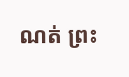ណត់ ព្រះ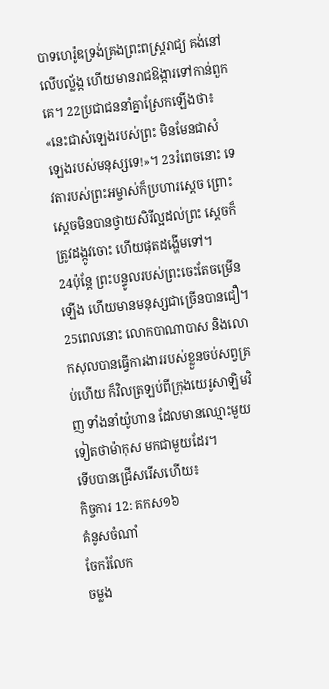បាទហេរ៉ូឌទ្រង់គ្រងព្រះពស្ត្ររាជ្យ គង់នៅលើបល្ល័ង្ក ហើយមានរាជឱង្ការទៅកាន់ពួកគេ។ 22ប្រជាជននាំគ្នាស្រែកឡើងថា៖ «នេះជាសំឡេងរបស់ព្រះ មិនមែនជាសំឡេងរបស់មនុស្សទេ!»។ 23រំពេចនោះ ទេវតារបស់ព្រះអម្ចាស់ក៏ប្រហារស្តេច ព្រោះស្តេចមិនបានថ្វាយសិរីល្អដល់ព្រះ ស្ដេចក៏ត្រូវដង្កូវចោះ ហើយផុតដង្ហើមទៅ។
24ប៉ុន្ដែ ព្រះបន្ទូលរបស់ព្រះចេះតែចម្រើនឡើង ហើយមានមនុស្សជាច្រើនបានជឿ។ 25ពេលនោះ លោកបាណាបាស និងលោកសុលបានធ្វើការងាររបស់ខ្លួនចប់សព្វគ្រប់ហើយ ក៏វិលត្រឡប់ពីក្រុងយេរូសាឡិមវិញ ទាំងនាំយ៉ូហាន ដែលមានឈ្មោះមួយទៀតថាម៉ាកុស មកជាមួយដែរ។
ទើបបានជ្រើសរើសហើយ៖
កិច្ចការ 12: គកស១៦
គំនូសចំណាំ
ចែករំលែក
ចម្លង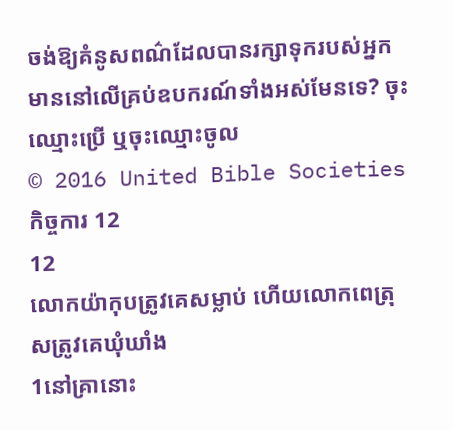ចង់ឱ្យគំនូសពណ៌ដែលបានរក្សាទុករបស់អ្នក មាននៅលើគ្រប់ឧបករណ៍ទាំងអស់មែនទេ? ចុះឈ្មោះប្រើ ឬចុះឈ្មោះចូល
© 2016 United Bible Societies
កិច្ចការ 12
12
លោកយ៉ាកុបត្រូវគេសម្លាប់ ហើយលោកពេត្រុសត្រូវគេឃុំឃាំង
1នៅគ្រានោះ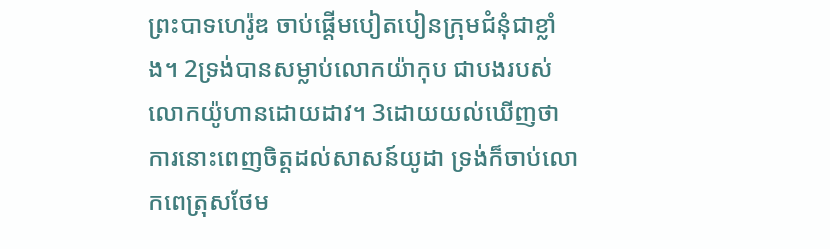ព្រះបាទហេរ៉ូឌ ចាប់ផ្តើមបៀតបៀនក្រុមជំនុំជាខ្លាំង។ 2ទ្រង់បានសម្លាប់លោកយ៉ាកុប ជាបងរបស់លោកយ៉ូហានដោយដាវ។ 3ដោយយល់ឃើញថា ការនោះពេញចិត្តដល់សាសន៍យូដា ទ្រង់ក៏ចាប់លោកពេត្រុសថែម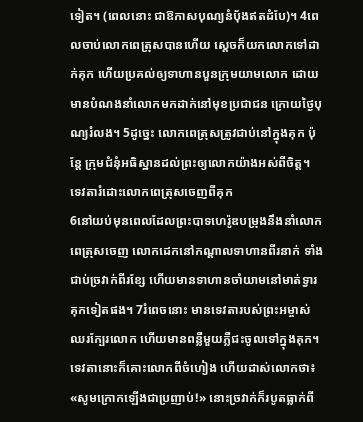ទៀត។ (ពេលនោះ ជាឱកាសបុណ្យនំបុ័ងឥតដំបែ)។ 4ពេលចាប់លោកពេត្រុសបានហើយ ស្ដេចក៏យកលោកទៅដាក់គុក ហើយប្រគល់ឲ្យទាហានបួនក្រុមយាមលោក ដោយមានបំណងនាំលោកមកដាក់នៅមុខប្រជាជន ក្រោយថ្ងៃបុណ្យរំលង។ 5ដូច្នេះ លោកពេត្រុសត្រូវជាប់នៅក្នុងគុក ប៉ុន្តែ ក្រុមជំនុំអធិស្ឋានដល់ព្រះឲ្យលោកយ៉ាងអស់ពីចិត្ត។
ទេវតារំដោះលោកពេត្រុសចេញពីគុក
6នៅយប់មុនពេលដែលព្រះបាទហេរ៉ូឌបម្រុងនឹងនាំលោកពេត្រុសចេញ លោកដេកនៅកណ្តាលទាហានពីរនាក់ ទាំងជាប់ច្រវាក់ពីរខ្សែ ហើយមានទាហានចាំយាមនៅមាត់ទ្វារគុកទៀតផង។ 7រំពេចនោះ មានទេវតារបស់ព្រះអម្ចាស់ឈរក្បែរលោក ហើយមានពន្លឺមួយភ្លឺជះចូលទៅក្នុងគុក។ ទេវតានោះក៏គោះលោកពីចំហៀង ហើយដាស់លោកថា៖ «សូមក្រោកឡើងជាប្រញាប់!» នោះច្រវាក់ក៏របូតធ្លាក់ពី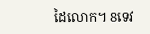ដៃលោក។ 8ទេវ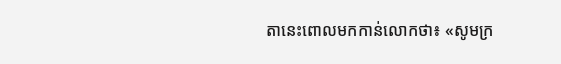តានេះពោលមកកាន់លោកថា៖ «សូមក្រ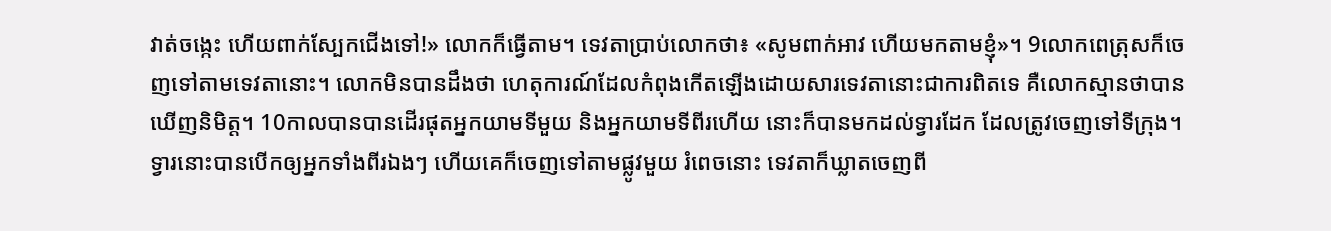វាត់ចង្កេះ ហើយពាក់ស្បែកជើងទៅ!» លោកក៏ធ្វើតាម។ ទេវតាប្រាប់លោកថា៖ «សូមពាក់អាវ ហើយមកតាមខ្ញុំ»។ 9លោកពេត្រុសក៏ចេញទៅតាមទេវតានោះ។ លោកមិនបានដឹងថា ហេតុការណ៍ដែលកំពុងកើតឡើងដោយសារទេវតានោះជាការពិតទេ គឺលោកស្មានថាបានឃើញនិមិត្ត។ 10កាលបានបានដើរផុតអ្នកយាមទីមួយ និងអ្នកយាមទីពីរហើយ នោះក៏បានមកដល់ទ្វារដែក ដែលត្រូវចេញទៅទីក្រុង។ ទ្វារនោះបានបើកឲ្យអ្នកទាំងពីរឯងៗ ហើយគេក៏ចេញទៅតាមផ្លូវមួយ រំពេចនោះ ទេវតាក៏ឃ្លាតចេញពី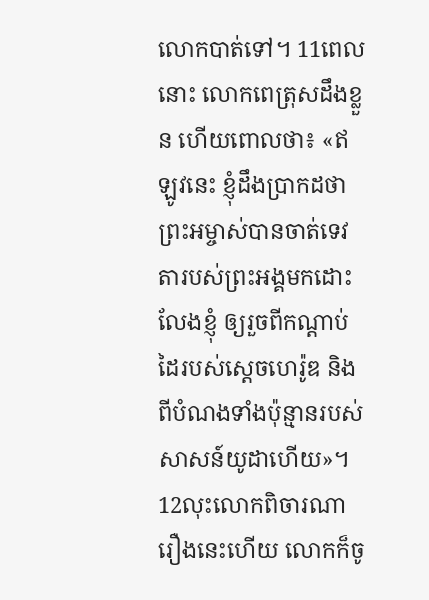លោកបាត់ទៅ។ 11ពេលនោះ លោកពេត្រុសដឹងខ្លួន ហើយពោលថា៖ «ឥឡូវនេះ ខ្ញុំដឹងប្រាកដថា ព្រះអម្ចាស់បានចាត់ទេវតារបស់ព្រះអង្គមកដោះលែងខ្ញុំ ឲ្យរួចពីកណ្តាប់ដៃរបស់ស្តេចហេរ៉ូឌ និងពីបំណងទាំងប៉ុន្មានរបស់សាសន៍យូដាហើយ»។
12លុះលោកពិចារណារឿងនេះហើយ លោកក៏ចូ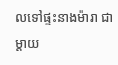លទៅផ្ទះនាងម៉ារា ជាម្តាយ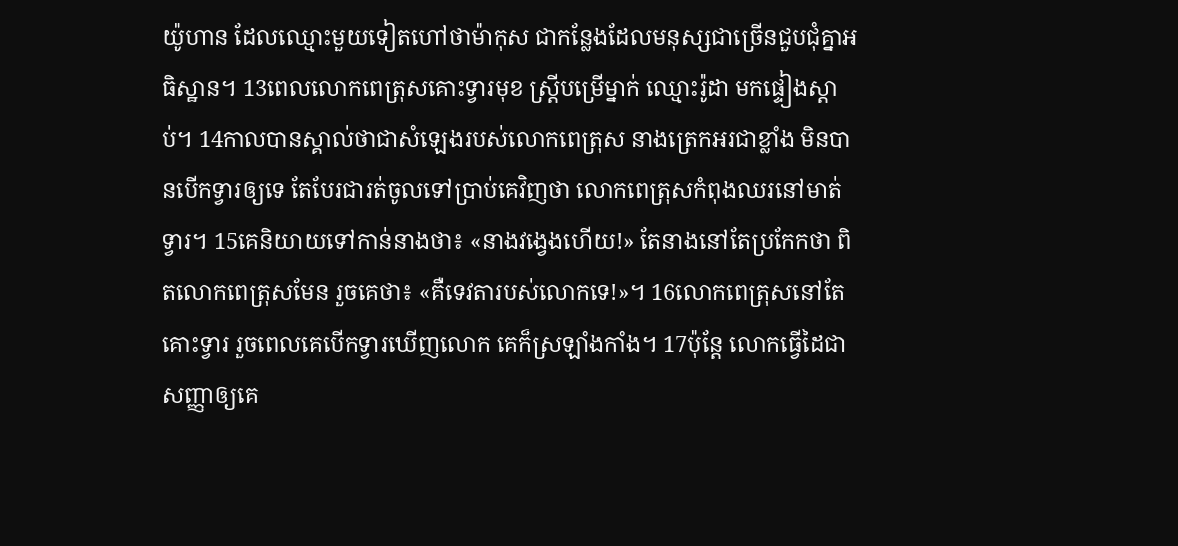យ៉ូហាន ដែលឈ្មោះមួយទៀតហៅថាម៉ាកុស ជាកន្លែងដែលមនុស្សជាច្រើនជួបជុំគ្នាអធិស្ឋាន។ 13ពេលលោកពេត្រុសគោះទ្វារមុខ ស្រ្ដីបម្រើម្នាក់ ឈ្មោះរ៉ូដា មកផ្ទៀងស្តាប់។ 14កាលបានស្គាល់ថាជាសំឡេងរបស់លោកពេត្រុស នាងត្រេកអរជាខ្លាំង មិនបានបើកទ្វារឲ្យទេ តែបែរជារត់ចូលទៅប្រាប់គេវិញថា លោកពេត្រុសកំពុងឈរនៅមាត់ទ្វារ។ 15គេនិយាយទៅកាន់នាងថា៖ «នាងវង្វេងហើយ!» តែនាងនៅតែប្រកែកថា ពិតលោកពេត្រុសមែន រួចគេថា៖ «គឺទេវតារបស់លោកទេ!»។ 16លោកពេត្រុសនៅតែគោះទ្វារ រួចពេលគេបើកទ្វារឃើញលោក គេក៏ស្រឡាំងកាំង។ 17ប៉ុន្ដែ លោកធ្វើដៃជាសញ្ញាឲ្យគេ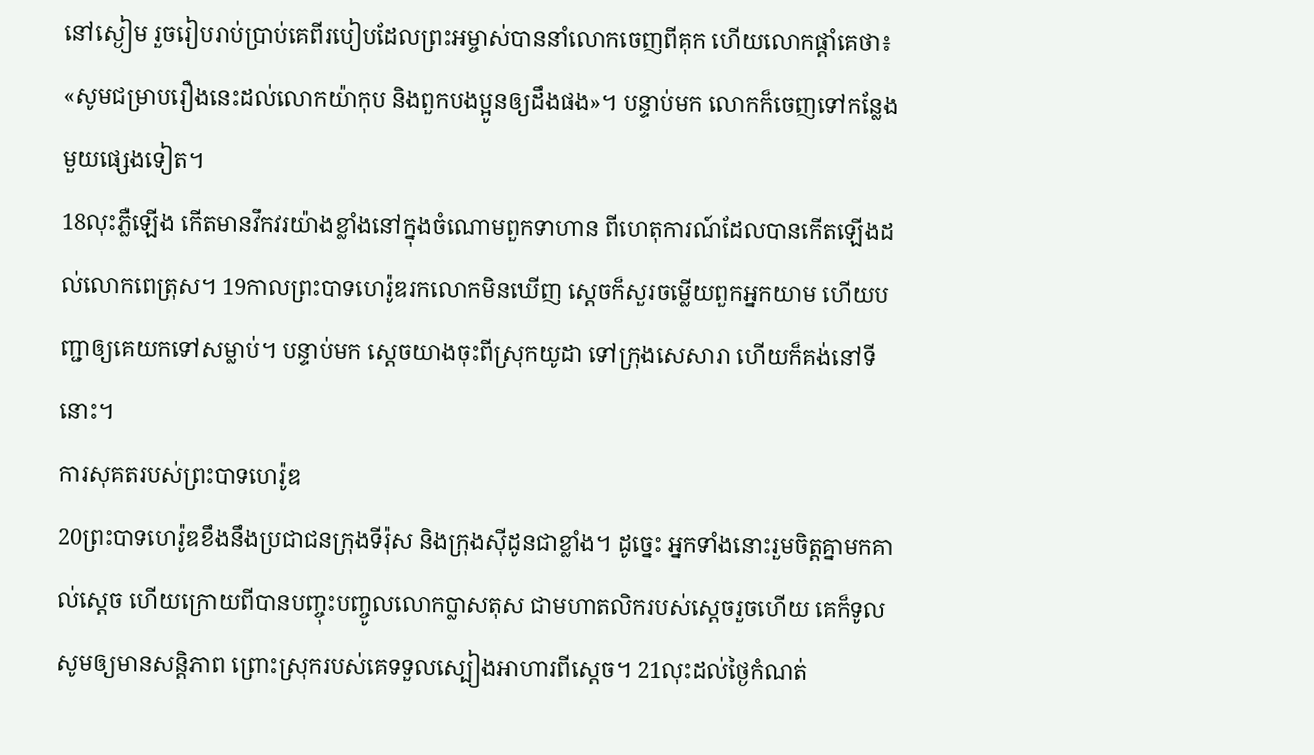នៅស្ងៀម រួចរៀបរាប់ប្រាប់គេពីរបៀបដែលព្រះអម្ចាស់បាននាំលោកចេញពីគុក ហើយលោកផ្តាំគេថា៖ «សូមជម្រាបរឿងនេះដល់លោកយ៉ាកុប និងពួកបងប្អូនឲ្យដឹងផង»។ បន្ទាប់មក លោកក៏ចេញទៅកន្លែងមួយផ្សេងទៀត។
18លុះភ្លឺឡើង កើតមានវឹកវរយ៉ាងខ្លាំងនៅក្នុងចំណោមពួកទាហាន ពីហេតុការណ៍ដែលបានកើតឡើងដល់លោកពេត្រុស។ 19កាលព្រះបាទហេរ៉ូឌរកលោកមិនឃើញ ស្ដេចក៏សួរចម្លើយពួកអ្នកយាម ហើយបញ្ជាឲ្យគេយកទៅសម្លាប់។ បន្ទាប់មក ស្តេចយាងចុះពីស្រុកយូដា ទៅក្រុងសេសារា ហើយក៏គង់នៅទីនោះ។
ការសុគតរបស់ព្រះបាទហេរ៉ូឌ
20ព្រះបាទហេរ៉ូឌខឹងនឹងប្រជាជនក្រុងទីរ៉ុស និងក្រុងស៊ីដូនជាខ្លាំង។ ដូច្នេះ អ្នកទាំងនោះរួមចិត្តគ្នាមកគាល់ស្តេច ហើយក្រោយពីបានបញ្ចុះបញ្ចូលលោកប្លាសតុស ជាមហាតលិករបស់ស្តេចរួចហើយ គេក៏ទូលសូមឲ្យមានសន្ដិភាព ព្រោះស្រុករបស់គេទទួលស្បៀងអាហារពីស្តេច។ 21លុះដល់ថ្ងៃកំណត់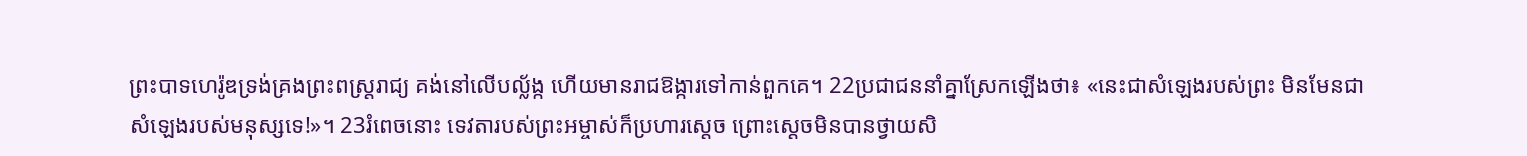ព្រះបាទហេរ៉ូឌទ្រង់គ្រងព្រះពស្ត្ររាជ្យ គង់នៅលើបល្ល័ង្ក ហើយមានរាជឱង្ការទៅកាន់ពួកគេ។ 22ប្រជាជននាំគ្នាស្រែកឡើងថា៖ «នេះជាសំឡេងរបស់ព្រះ មិនមែនជាសំឡេងរបស់មនុស្សទេ!»។ 23រំពេចនោះ ទេវតារបស់ព្រះអម្ចាស់ក៏ប្រហារស្តេច ព្រោះស្តេចមិនបានថ្វាយសិ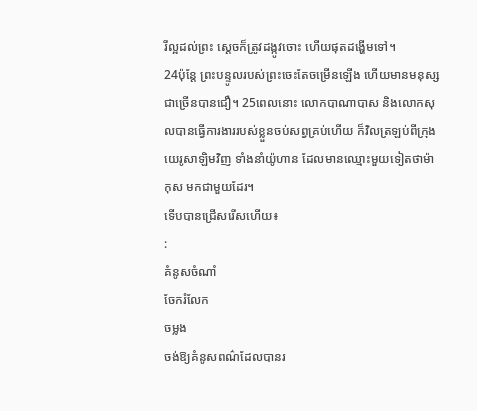រីល្អដល់ព្រះ ស្ដេចក៏ត្រូវដង្កូវចោះ ហើយផុតដង្ហើមទៅ។
24ប៉ុន្ដែ ព្រះបន្ទូលរបស់ព្រះចេះតែចម្រើនឡើង ហើយមានមនុស្សជាច្រើនបានជឿ។ 25ពេលនោះ លោកបាណាបាស និងលោកសុលបានធ្វើការងាររបស់ខ្លួនចប់សព្វគ្រប់ហើយ ក៏វិលត្រឡប់ពីក្រុងយេរូសាឡិមវិញ ទាំងនាំយ៉ូហាន ដែលមានឈ្មោះមួយទៀតថាម៉ាកុស មកជាមួយដែរ។
ទើបបានជ្រើសរើសហើយ៖
:
គំនូសចំណាំ
ចែករំលែក
ចម្លង
ចង់ឱ្យគំនូសពណ៌ដែលបានរ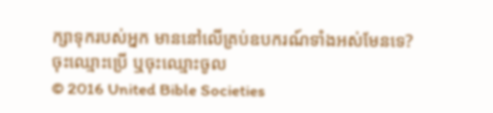ក្សាទុករបស់អ្នក មាននៅលើគ្រប់ឧបករណ៍ទាំងអស់មែនទេ? ចុះឈ្មោះប្រើ ឬចុះឈ្មោះចូល
© 2016 United Bible Societies